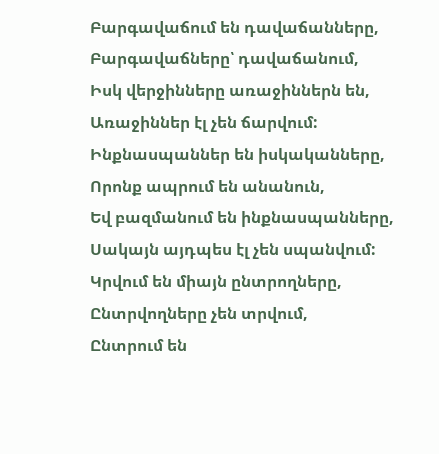Բարգավաճում են դավաճանները,
Բարգավաճները՝ դավաճանում,
Իսկ վերջինները առաջիններն են,
Առաջիններ էլ չեն ճարվում:
Ինքնասպաններ են իսկականները,
Որոնք ապրում են անանուն,
Եվ բազմանում են ինքնասպանները,
Սակայն այդպես էլ չեն սպանվում:
Կրվում են միայն ընտրողները,
Ընտրվողները չեն տրվում,
Ընտրում են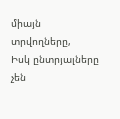միայն տրվողները,
Իսկ ընտրյալները չեն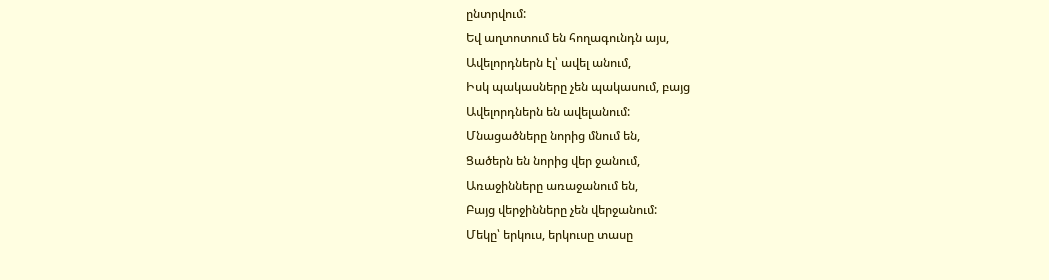ընտրվում:
Եվ աղտոտում են հողագունդն այս,
Ավելորդներն էլ՝ ավել անում,
Իսկ պակասները չեն պակասում, բայց
Ավելորդներն են ավելանում:
Մնացածները նորից մնում են,
Ցածերն են նորից վեր ջանում,
Առաջինները առաջանում են,
Բայց վերջինները չեն վերջանում:
Մեկը՝ երկուս, երկուսը տասը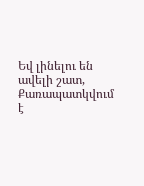Եվ լինելու են ավելի շատ,
Քառապատկվում է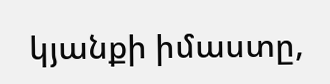կյանքի իմաստը,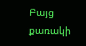Բայց քառակի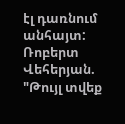էլ դառնում անհայտ:
Ռոբերտ Վեհերյան. "Թույլ տվեք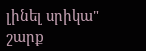լինել սրիկա" շարք